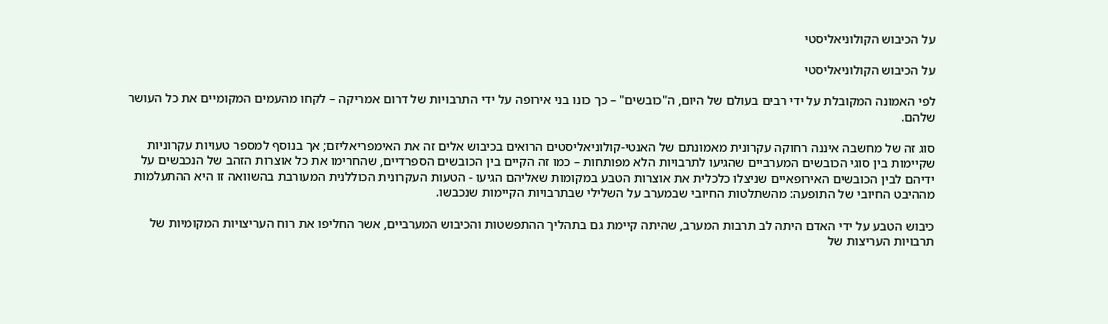על הכיבוש הקולוניאליסטי

על הכיבוש הקולוניאליסטי

לפי האמונה המקובלת על ידי רבים בעולם של היום, ה"כובשים" – כך כונו בני אירופה על ידי התרבויות של דרום אמריקה – לקחו מהעמים המקומיים את כל העושר שלהם.

סוג זה של מחשבה איננה רחוקה עקרונית מאמונתם של האנטי-קולוניאליסטים הרואים בכיבוש אלים זה את האימפריאליזם; אך בנוסף למספר טעויות עקרוניות שקיימות בין סוגי הכובשים המערביים שהגיעו לתרבויות הלא מפותחות – כמו זה הקיים בין הכובשים הספרדיים, שהחרימו את כל אוצרות הזהב של הנכבשים על ידיהם לבין הכובשים האירופאיים שניצלו כלכלית את אוצרות הטבע במקומות שאליהם הגיעו - הטעות העקרונית הכוללנית המעורבת בהשוואה זו היא ההתעלמות מההיבט החיובי של התופעה: מהשתלטות החיובי שבמערב על השלילי שבתרבויות הקיימות שנכבשו.

כיבוש הטבע על ידי האדם היתה לב תרבות המערב, שהיתה קיימת גם בתהליך ההתפשטות והכיבוש המערביים, אשר החליפו את רוח העריצויות המקומיות של תרבויות העריצות של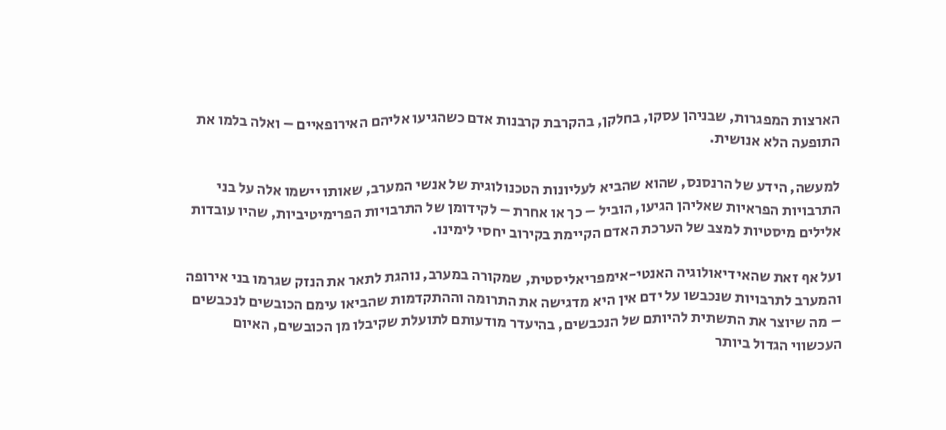הארצות המפגרות, שבניהן עסקו, בחלקן, בהקרבת קרבנות אדם כשהגיעו אליהם האירופאיים – ואלה בלמו את התופעה הלא אנושית.

למעשה, הידע של הרנסנס, שהוא שהביא לעליונות הטכנולוגית של אנשי המערב, שאותו יישמו אלה על בני התרבויות הפראיות שאליהן הגיעו, הוביל – כך או אחרת – לקידומן של התרבויות הפרימיטיביות, שהיו עובדות אלילים מיסטיות למצב של הערכת האדם הקיימת בקירוב יחסי לימינו.

ועל אף זאת שהאידיאולוגיה האנטי-אימפריאליסטית, שמקורה במערב, נוהגת לתאר את הנזק שגרמו בני אירופה והמערב לתרבויות שנכבשו על ידם אין היא מדגישה את התרומה וההתקדמות שהביאו עימם הכובשים לנכבשים – מה שיוצר את התשתית להיותם של הנכבשים, בהיעדר מודעותם לתועלת שקיבלו מן הכובשים, האיום העכשווי הגדול ביותר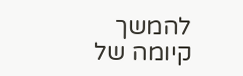להמשך קיומה של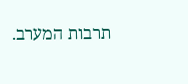תרבות המערב.